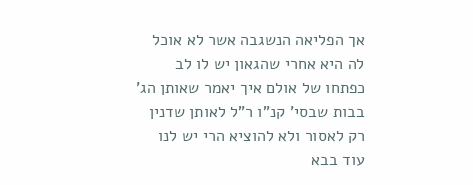אך הפליאה הנשגבה אשר לא אוכל לה היא אחרי שהגאון יש לו לב כפתחו של אולם איך יאמר שאותן הג' בבות שבסי' קנ"ו ר"ל לאותן שדנין רק לאסור ולא להוציא הרי יש לנו עוד בבא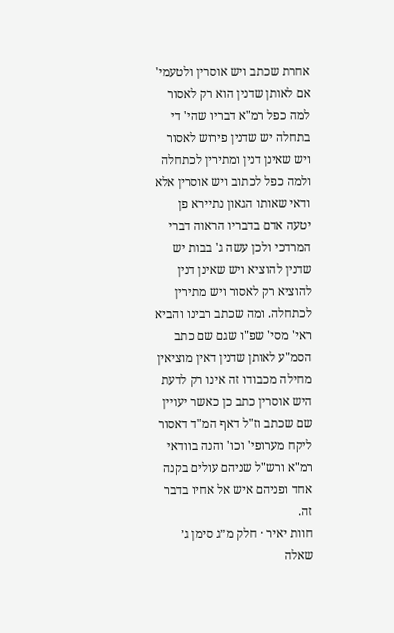אחרת שכתב ויש אוסרין ולטעמי' אם לאותן שדנין הוא רק לאסור למה כפל רמ"א דבריו שהי' די בתחלה יש שדנין פירוש לאסור ויש שאינן דנין ומתירין לכתחלה ולמה כפל לכתוב ויש אוסרין אלא ודאי שאותו הגאון נתיירא פן יטעה אדם בדבריו הראוה דברי המרדכי ולכן עשה ג' בבות יש שדנין להוציא ויש שאינן דנין להוציא רק לאסור ויש מתירין לכתחלה. ומה שכתב רבינו והביא ראי' מסי' שפ"ו שגם שם כתב הסמ"ע לאותן שדנין דאין מוציאין מחילה מכבודו זה אינו רק לדעת היש אוסרין כתב כן כאשר יעויין שם שכתב וז"ל דאף המ"ד דאסור ליקח מערופי' וכו' והנה בוודאי רמ"א ורש"ל שניהם עולים בקנה אחד ופניהם איש אל אחיו בדבר זה.
חוות יאיר · חלק מ״ג סימן ג׳
שאלה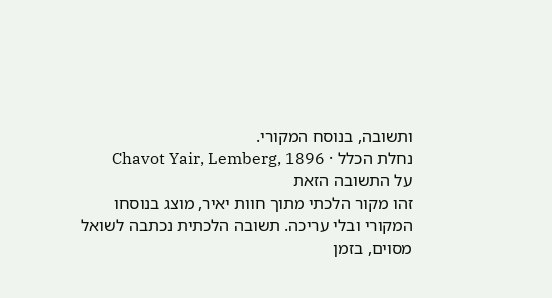ותשובה, בנוסח המקורי.
נחלת הכלל · Chavot Yair, Lemberg, 1896
על התשובה הזאת
זהו מקור הלכתי מתוך חוות יאיר, מוצג בנוסחו המקורי ובלי עריכה. תשובה הלכתית נכתבה לשואל מסוים, בזמן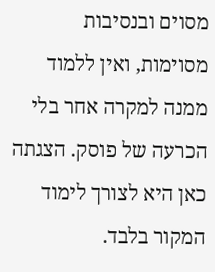מסוים ובנסיבות מסוימות, ואין ללמוד ממנה למקרה אחר בלי הכרעה של פוסק. הצגתה כאן היא לצורך לימוד המקור בלבד.